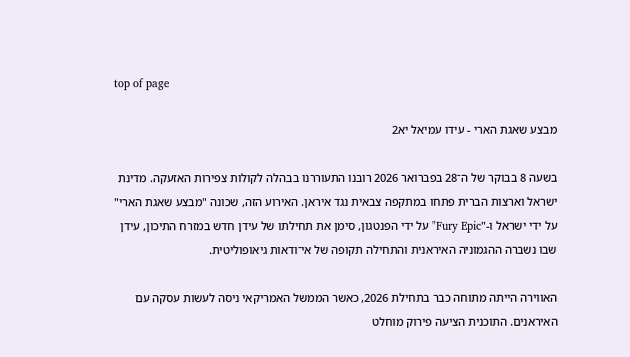top of page

מבצע שאגת הארי - עידו עמיאל יא2

בשעה 8 בבוקר של ה־28 בפברואר 2026 רובנו התעוררנו בבהלה לקולות צפירות האזעקה. מדינת ישראל וארצות הברית פתחו במתקפה צבאית נגד איראן. האירוע הזה, שכונה "מבצע שאגת הארי" על ידי ישראל ו-"Fury Epic" על ידי הפנטגון, סימן את תחילתו של עידן חדש במזרח התיכון, עידן שבו נשברה ההגמוניה האיראנית והתחילה תקופה של אי־ודאות גיאופוליטית.

האווירה הייתה מתוחה כבר בתחילת 2026, כאשר הממשל האמריקאי ניסה לעשות עסקה עם האיראנים. התוכנית הציעה פירוק מוחלט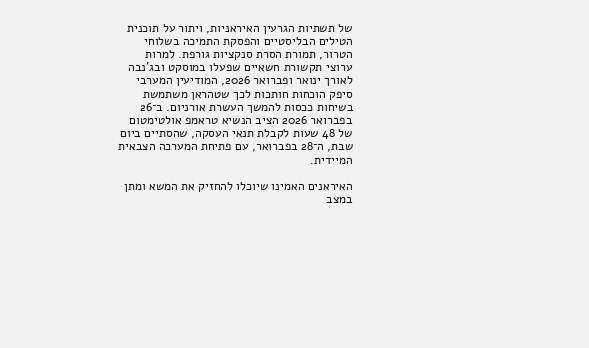של תשתיות הגרעין האיראניות, ויתור על תוכנית הטילים הבליסטיים והפסקת התמיכה בשלוחי הטרור, תמורת הסרת סנקציות גורפת. למרות ערוצי תקשורת חשאיים שפעלו במוסקט ובג'נבה לאורך ינואר ופברואר 2026, המודיעין המערבי סיפק הוכחות חותכות לכך שטהראן משתמשת בשיחות ככסות להמשך העשרת אורניום. ב־26 בפברואר 2026 הציב הנשיא טראמפ אולטימטום של 48 שעות לקבלת תנאי העסקה, שהסתיים ביום שבת, ה־28 בפברואר, עם פתיחת המערכה הצבאית המיידית.

האיראנים האמינו שיוכלו להחזיק את המשא ומתן במצב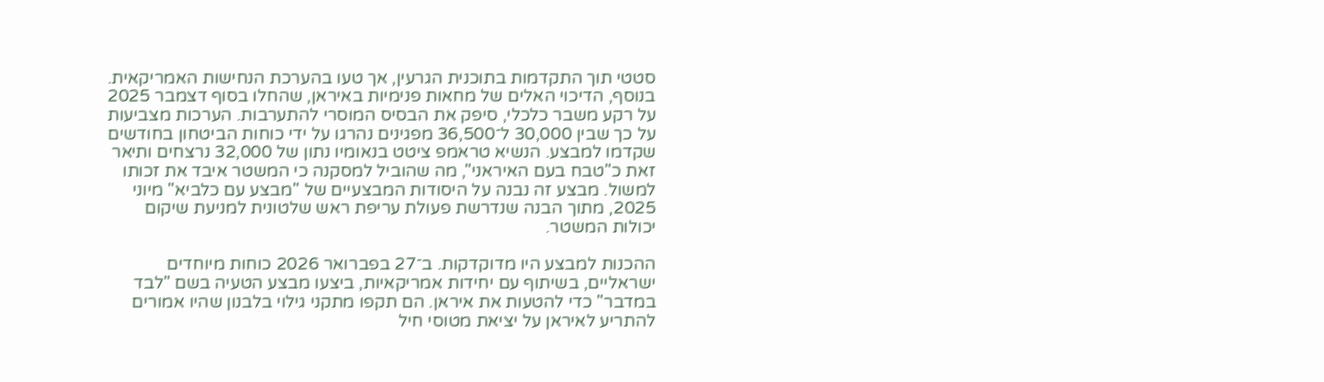סטטי תוך התקדמות בתוכנית הגרעין, אך טעו בהערכת הנחישות האמריקאית. בנוסף, הדיכוי האלים של מחאות פנימיות באיראן, שהחלו בסוף דצמבר 2025 על רקע משבר כלכלי, סיפק את הבסיס המוסרי להתערבות. הערכות מצביעות על כך שבין 30,000 ל־36,500 מפגינים נהרגו על ידי כוחות הביטחון בחודשים שקדמו למבצע. הנשיא טראמפ ציטט בנאומיו נתון של 32,000 נרצחים ותיאר זאת כ"טבח בעם האיראני", מה שהוביל למסקנה כי המשטר איבד את זכותו למשול. מבצע זה נבנה על היסודות המבצעיים של "מבצע עם כלביא" מיוני 2025, מתוך הבנה שנדרשת פעולת עריפת ראש שלטונית למניעת שיקום יכולות המשטר.

ההכנות למבצע היו מדוקדקות. ב־27 בפברואר 2026 כוחות מיוחדים ישראליים, בשיתוף עם יחידות אמריקאיות, ביצעו מבצע הטעיה בשם "לבד במדבר" כדי להטעות את איראן. הם תקפו מתקני גילוי בלבנון שהיו אמורים להתריע לאיראן על יציאת מטוסי חיל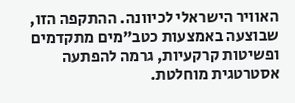האוויר הישראלי לכיוונה. ההתקפה הזו, שבוצעה באמצעות כטב"מים מתקדמים ופשיטות קרקעיות, גרמה להפתעה אסטרטגית מוחלטת.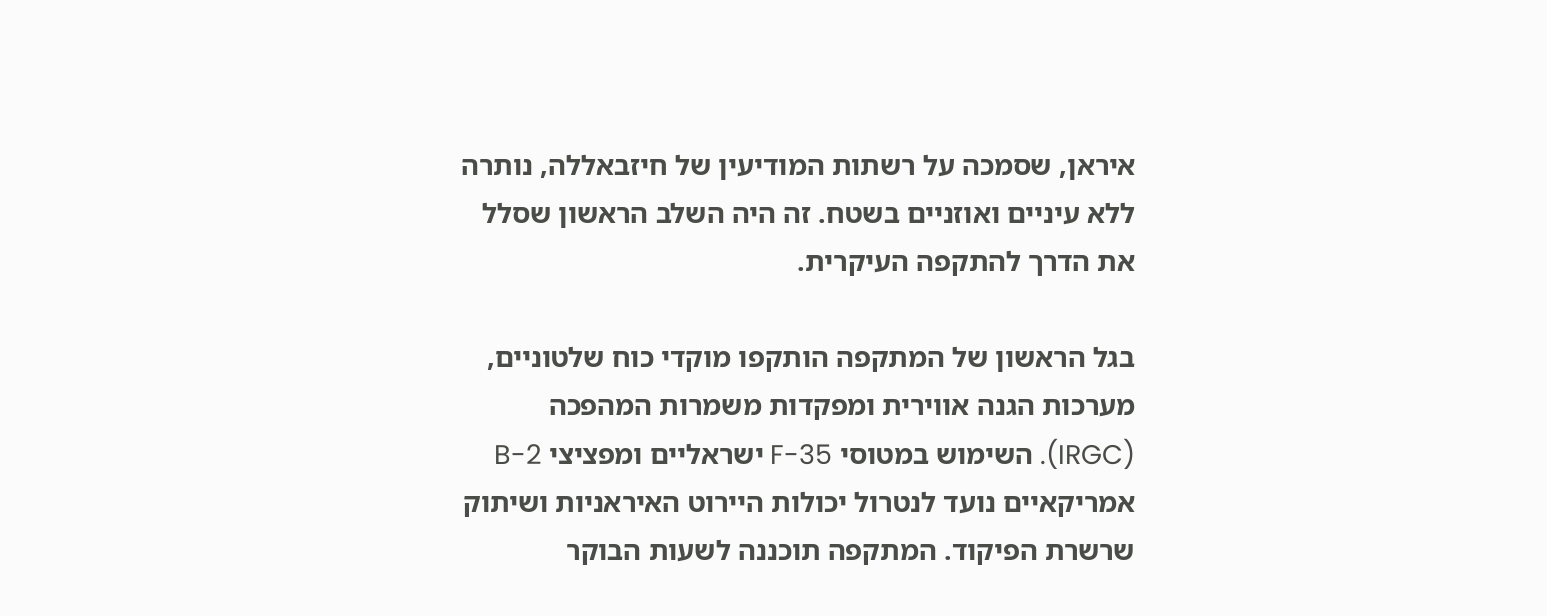איראן, שסמכה על רשתות המודיעין של חיזבאללה, נותרה ללא עיניים ואוזניים בשטח. זה היה השלב הראשון שסלל את הדרך להתקפה העיקרית.

בגל הראשון של המתקפה הותקפו מוקדי כוח שלטוניים, מערכות הגנה אווירית ומפקדות משמרות המהפכה (IRGC). השימוש במטוסי F-35 ישראליים ומפציצי B-2 אמריקאיים נועד לנטרול יכולות היירוט האיראניות ושיתוק שרשרת הפיקוד. המתקפה תוכננה לשעות הבוקר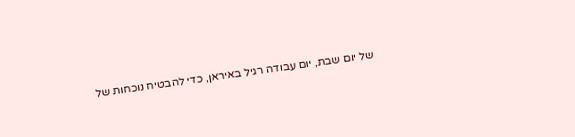של יום שבת, יום עבודה רגיל באיראן, כדי להבטיח נוכחות של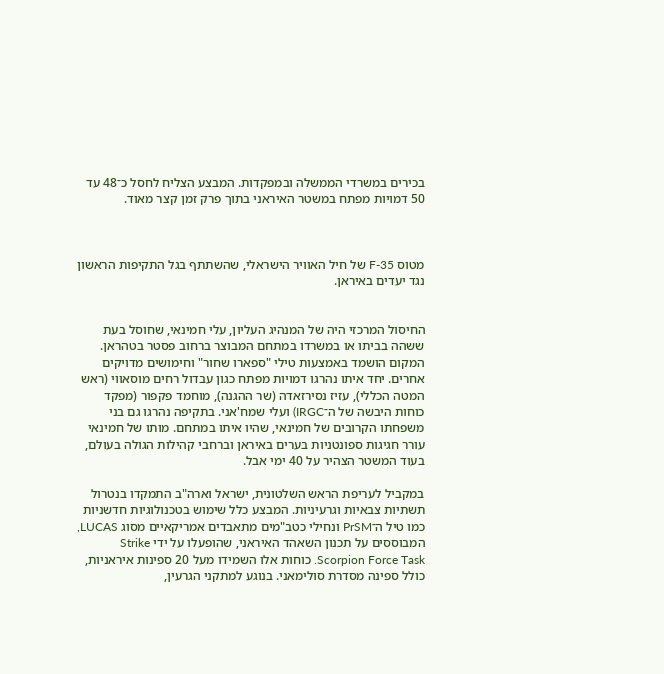בכירים במשרדי הממשלה ובמפקדות. המבצע הצליח לחסל כ־48 עד 50 דמויות מפתח במשטר האיראני בתוך פרק זמן קצר מאוד.



מטוס F-35 של חיל האוויר הישראלי, שהשתתף בגל התקיפות הראשון נגד יעדים באיראן.


החיסול המרכזי היה של המנהיג העליון, עלי חמינאי, שחוסל בעת ששהה בביתו או במשרדו במתחם המבוצר ברחוב פסטר בטהראן. המקום הושמד באמצעות טילי "ספארו שחור" וחימושים מדויקים אחרים. יחד איתו נהרגו דמויות מפתח כגון עבדול רחים מוסאווי (ראש המטה הכללי), עזיז נסירזאדה (שר ההגנה), מוחמד פקפור (מפקד כוחות היבשה של ה־IRGC) ועלי שמח'אני. בתקיפה נהרגו גם בני משפחתו הקרובים של חמינאי, שהיו איתו במתחם. מותו של חמינאי עורר חגיגות ספונטניות בערים באיראן וברחבי קהילות הגולה בעולם, בעוד המשטר הצהיר על 40 ימי אבל.

במקביל לעריפת הראש השלטונית, ישראל וארה"ב התמקדו בנטרול תשתיות צבאיות וגרעיניות. המבצע כלל שימוש בטכנולוגיות חדשניות כמו טיל ה־PrSM ונחילי כטב"מים מתאבדים אמריקאיים מסוג LUCAS, המבוססים על תכנון השאהד האיראני, שהופעלו על ידי Strike Scorpion Force Task. כוחות אלו השמידו מעל 20 ספינות איראניות, כולל ספינה מסדרת סולימאני. בנוגע למתקני הגרעין,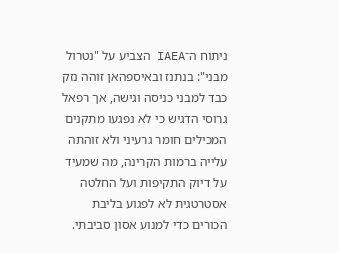ניתוח ה־IAEA הצביע על "נטרול מבני": בנתנז ובאיספהאן זוהה נזק כבד למבני כניסה וגישה, אך רפאל גרוסי הדגיש כי לא נפגעו מתקנים המכילים חומר גרעיני ולא זוהתה עלייה ברמות הקרינה, מה שמעיד על דיוק התקיפות ועל החלטה אסטרטגית לא לפגוע בליבת הכורים כדי למנוע אסון סביבתי.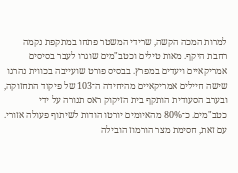למרות המכה הקשה, שרידי המשטר פתחו במתקפת נקמה רחבת היקף. מאות טילים וכטב"מים שוגרו לעבר בסיסים אמריקאיים ויעדים במפרץ. בבסיס פורט שועייבה בכווית נהרגו שישה חיילים אמריקאיים מהיחידה ה־103 של פיקוד התחזוקה, ובערב הסעודית הותקף בית הזיקוק ראס תנורה על ידי כטב"מים. כ־80% מהאיומים יורטו הודות לשיתוף פעולה אזורי. עם זאת, חסימת מצר הורמוז הובילה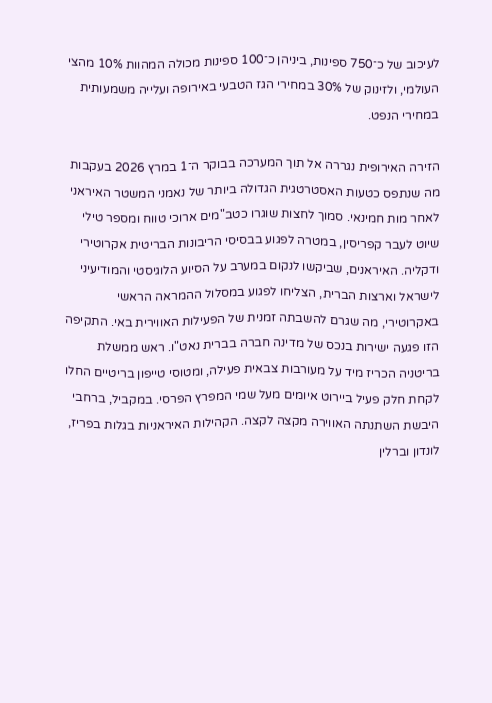לעיכוב של כ־750 ספינות, ביניהן כ־100 ספינות מכולה המהוות 10% מהצי העולמי, ולזינוק של 30% במחירי הגז הטבעי באירופה ועלייה משמעותית במחירי הנפט.

הזירה האירופית נגררה אל תוך המערכה בבוקר ה־1 במרץ 2026 בעקבות מה שנתפס כטעות האסטרטגית הגדולה ביותר של נאמני המשטר האיראני לאחר מות חמינאי. סמוך לחצות שוגרו כטב"מים ארוכי טווח ומספר טילי שיוט לעבר קפריסין, במטרה לפגוע בבסיסי הריבונות הבריטית אקרוטירי ודקליה. האיראנים, שביקשו לנקום במערב על הסיוע הלוגיסטי והמודיעיני לישראל וארצות הברית, הצליחו לפגוע במסלול ההמראה הראשי באקרוטירי, מה שגרם להשבתה זמנית של הפעילות האווירית באי. התקיפה הזו פגעה ישירות בנכס של מדינה חברה בברית נאט"ו. ראש ממשלת בריטניה הכריז מיד על מעורבות צבאית פעילה, ומטוסי טייפון בריטיים החלו לקחת חלק פעיל ביירוט איומים מעל שמי המפרץ הפרסי. במקביל, ברחבי היבשת השתנתה האווירה מקצה לקצה. הקהילות האיראניות בגלות בפריז, לונדון וברלין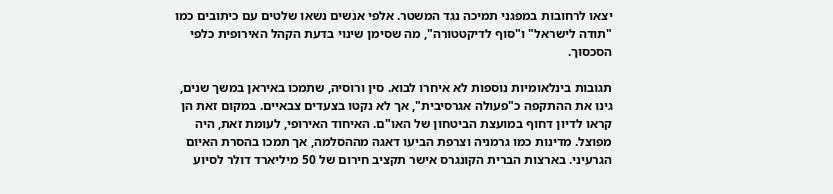יצאו לרחובות במפגני תמיכה נגד המשטר. אלפי אנשים נשאו שלטים עם כיתובים כמו "תודה לישראל" ו"סוף לדיקטטורה", מה שסימן שינוי בדעת הקהל האירופית כלפי הסכסוך.

תגובות בינלאומיות נוספות לא איחרו לבוא. סין ורוסיה, שתמכו באיראן במשך שנים, גינו את ההתקפה כ"פעולה אגרסיבית", אך לא נקטו בצעדים צבאיים. במקום זאת הן קראו לדיון דחוף במועצת הביטחון של האו"ם. האיחוד האירופי, לעומת זאת, היה מפוצל. מדינות כמו גרמניה וצרפת הביעו דאגה מההסלמה, אך תמכו בהסרת האיום הגרעיני. בארצות הברית הקונגרס אישר תקציב חירום של 50 מיליארד דולר לסיוע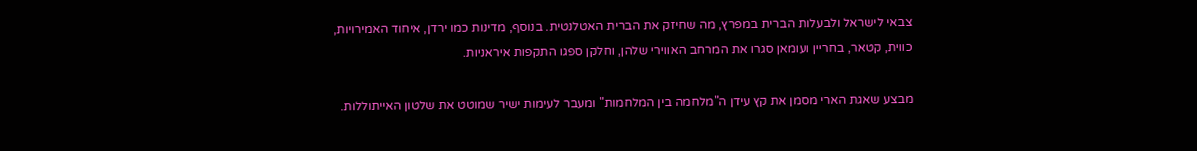צבאי לישראל ולבעלות הברית במפרץ, מה שחיזק את הברית האטלנטית. בנוסף, מדינות כמו ירדן, איחוד האמירויות, כווית, קטאר, בחריין ועומאן סגרו את המרחב האווירי שלהן, וחלקן ספגו התקפות איראניות.

מבצע שאגת הארי מסמן את קץ עידן ה"מלחמה בין המלחמות" ומעבר לעימות ישיר שמוטט את שלטון האייתוללות.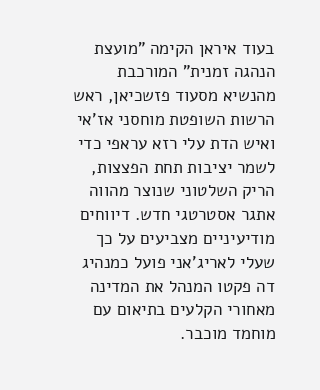בעוד איראן הקימה "מועצת הנהגה זמנית" המורכבת מהנשיא מסעוד פזשכיאן, ראש הרשות השופטת מוחסני אז'אי ואיש הדת עלי רזא עראפי כדי לשמר יציבות תחת הפצצות, הריק השלטוני שנוצר מהווה אתגר אסטרטגי חדש. דיווחים מודיעיניים מצביעים על כך שעלי לאריג'אני פועל כמנהיג דה פקטו המנהל את המדינה מאחורי הקלעים בתיאום עם מוחמד מוכבר.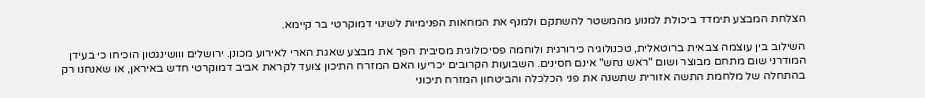הצלחת המבצע תימדד ביכולת למנוע מהמשטר להשתקם ולמנף את המחאות הפנימיות לשינוי דמוקרטי בר קיימא.

השילוב בין עוצמה צבאית ברוטאלית, טכנולוגיה כירורגית ולוחמה פסיכולוגית מסיבית הפך את מבצע שאגת הארי לאירוע מכונן. ירושלים ווושינגטון הוכיחו כי בעידן המודרני שום מתחם מבוצר ושום "ראש נחש" אינם חסינים. השבועות הקרובים יכריעו האם המזרח התיכון צועד לקראת אביב דמוקרטי חדש באיראן, או שאנחנו רק בהתחלה של מלחמת התשה אזורית שתשנה את פני הכלכלה והביטחון המזרח תיכוני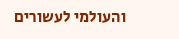והעולמי לעשורים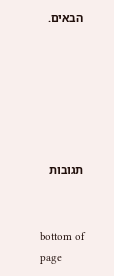הבאים.






תגובות


bottom of page